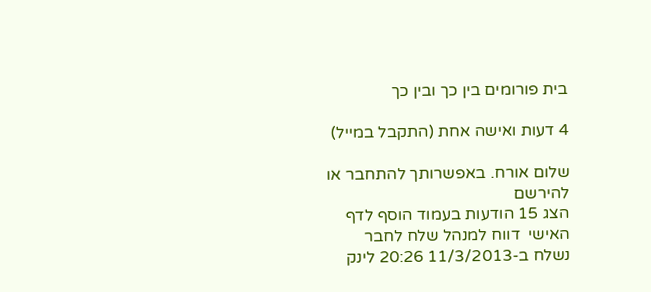בית פורומים בין כך ובין כך

4 דעות ואישה אחת (התקבל במייל)

שלום אורח. באפשרותך להתחבר או להירשם
הצג 15 הודעות בעמוד הוסף לדף האישי  דווח למנהל שלח לחבר
נשלח ב-11/3/2013 20:26 לינק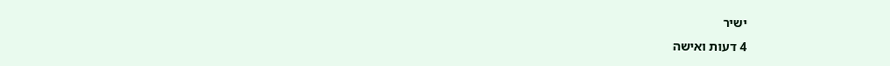ישיר
4 דעות ואישה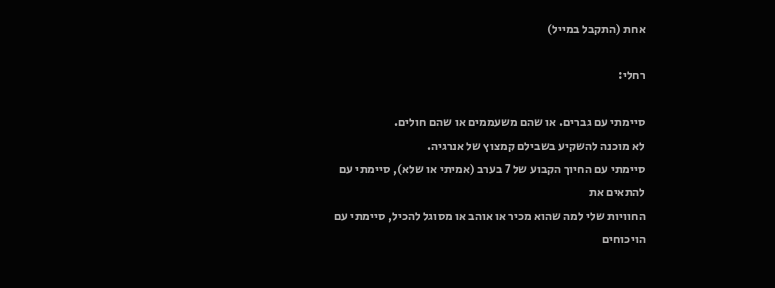אחת (התקבל במייל)

רחלי:

סיימתי עם גברים. או שהם משעממים או שהם חולים.
לא מוכנה להשקיע בשבילם קמצוץ של אנרגיה.
סיימתי עם החיוך הקבוע של 7 בערב (אמיתי או שלא), סיימתי עם להתאים את
החוויות שלי למה שהוא מכיר או אוהב או מסוגל להכיל, סיימתי עם הויכוחים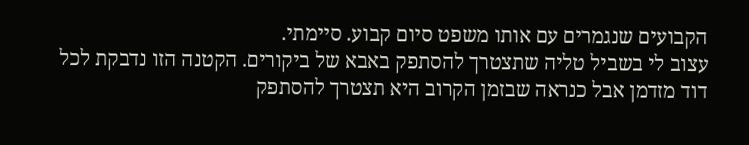הקבועים שנגמרים עם אותו משפט סיום קבוע. סיימתי.
עצוב לי בשביל טליה שתצטרך להסתפק באבא של ביקורים. הקטנה הזו נדבקת לכל
דוד מזדמן אבל כנראה שבזמן הקרוב היא תצטרך להסתפק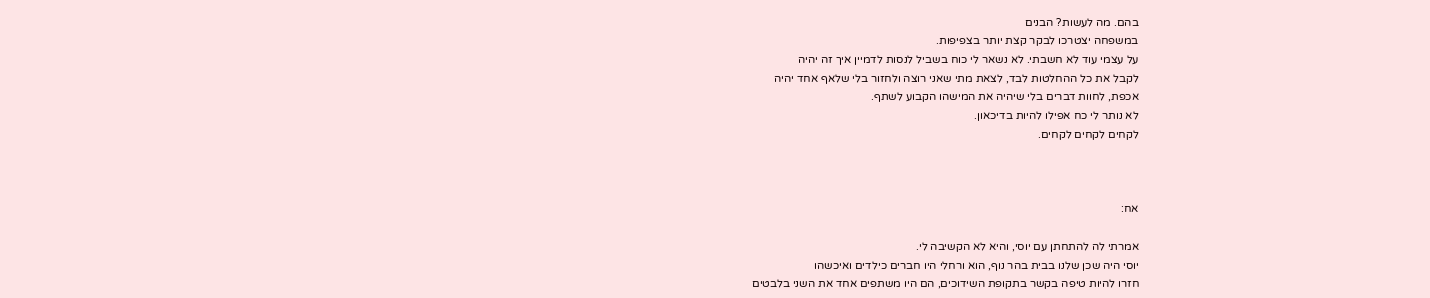בהם. מה לעשות? הבנים
במשפחה יצטרכו לבקר קצת יותר בצפיפות.
על עצמי עוד לא חשבתי. לא נשאר לי כוח בשביל לנסות לדמיין איך זה יהיה
לקבל את כל ההחלטות לבד, לצאת מתי שאני רוצה ולחזור בלי שלאף אחד יהיה
אכפת, לחוות דברים בלי שיהיה את המישהו הקבוע לשתף.
לא נותר לי כח אפילו להיות בדיכאון.
לקחים לקחים לקחים.



אח:

אמרתי לה להתחתן עם יוסי, והיא לא הקשיבה לי.
יוסי היה שכן שלנו בבית בהר נוף, הוא ורחלי היו חברים כילדים ואיכשהו
חזרו להיות טיפה בקשר בתקופת השידוכים, הם היו משתפים אחד את השני בלבטים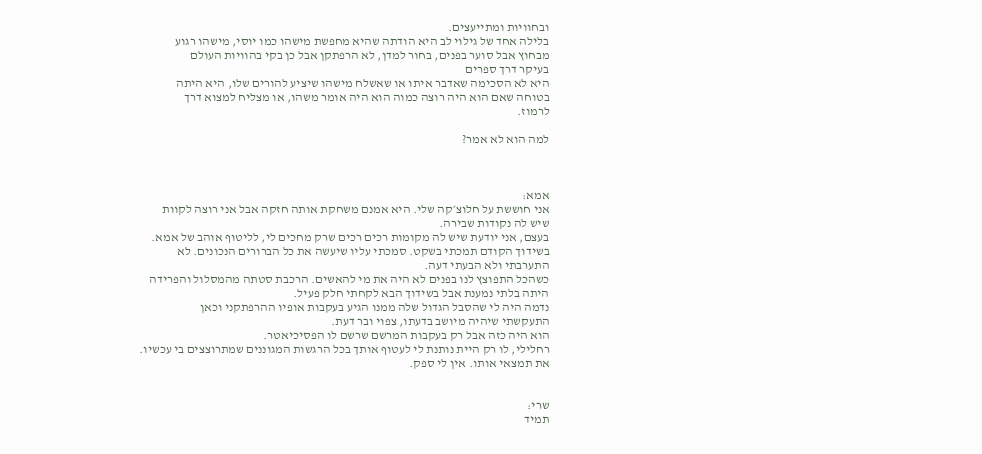ובחוויות ומתייעצים.
בלילה אחד של גילוי לב היא הודתה שהיא מחפשת מישהו כמו יוסי, מישהו רגוע
מבחוץ אבל סוער בפנים, בחור למדן, לא הרפתקן אבל כן בקי בהוויות העולם
בעיקר דרך ספרים
היא לא הסכימה שאדבר איתו או שאשלח מישהו שיציע להורים שלו, היא היתה
בטוחה שאם הוא היה רוצה כמוה הוא היה אומר משהו, או מצליח למצוא דרך
לרמוז.

למה הוא לא אמר?



אמא:
אני חוששת על חלוצ׳קה שלי. היא אמנם משחקת אותה חזקה אבל אני רוצה לקוות
שיש לה נקודות שבירה.
בעצם, אני יודעת שיש לה מקומות רכים רכים שרק מחכים לי, לליטוף אוהב של אמא.
בשידוך הקודם תמכתי בשקט. סמכתי עליו שיעשה את כל הברורים הנכונים. לא
התערבתי ולא הבעתי דעה.
כשהכל התפוצץ לנו בפנים לא היה את מי להאשים. הרכבת סטתה מהמסלול והפרידה
היתה בלתי נמענת אבל בשידוך הבא לקחתי חלק פעיל.
נדמה היה לי שהסבל הגדול שלה ממנו הגיע בעקבות אופיו ההרפתקני וכאן
התעקשתי שיהיה מיושב בדעתו, צפוי ובר דעת.
הוא היה כזה אבל רק בעקבות המרשם שרשם לו הפסיכיאטר.
רחלילי, לו רק היית נותנת לי לעטוף אותך בכל הרגשות המגוננים שמתרוצצים בי עכשיו.
את תמצאי אותו. אין לי ספק.


שרי:
תמיד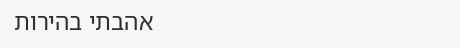אהבתי בהירות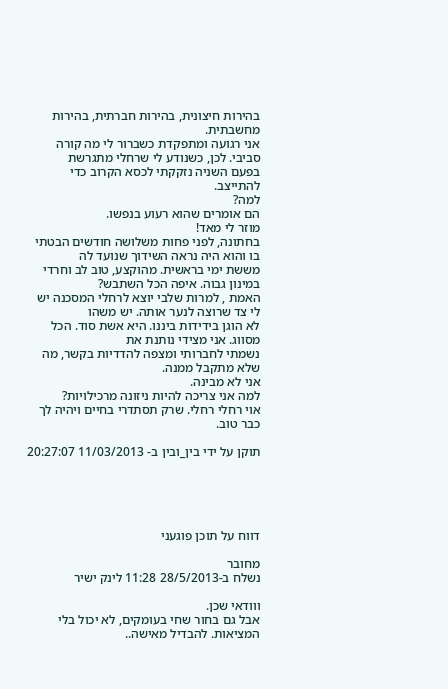בהירות חיצונית, בהירות חברתית, בהירות מחשבתית.
אני רגועה ומתפקדת כשברור לי מה קורה סביבי. לכן, כשנודע לי שרחלי מתגרשת
בפעם השניה נזקקתי לכסא הקרוב כדי להתייצב.
למה?
הם אומרים שהוא רעוע בנפשו.
מוזר לי מאד!
בחתונה, לפני פחות משלושה חודשים הבטתי בו והוא היה נראה השידוך שנועד לה
מששת ימי בראשית. מהוקצע, טוב לב וחרדי במינון גבוה. איפה הכל השתבש?
האמת , למרות שלבי יוצא לרחלי המסכנה יש לי צד שרוצה לנער אותה. יש משהו
לא הוגן בידידות ביננו. היא אשת סוד. הכל מסווג. אני מצידי נותנת את
נשמתי לחברותי ומצפה להדדיות בקשר, מה שלא מתקבל ממנה.
אני לא מבינה.
למה אני צריכה להיות ניזונה מרכילויות?
אוי רחלי רחלי. שרק תסתדרי בחיים ויהיה לך כבר טוב.

תוקן על ידי בין_ובין ב- 11/03/2013 20:27:07





דווח על תוכן פוגעני

מחובר
נשלח ב-28/5/2013 11:28 לינק ישיר

ווודאי שכן.
אבל גם בחור שחי בעומקים, לא יכול בלי המציאות. להבדיל מאישה..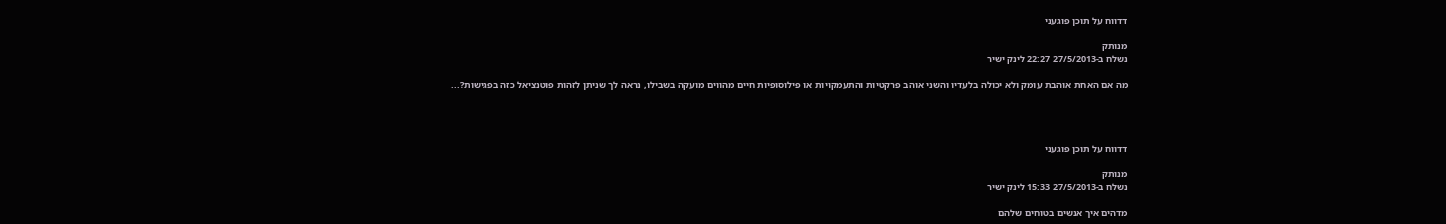דדווח על תוכן פוגעני

מנותק
נשלח ב-27/5/2013 22:27 לינק ישיר

מה אם האחת אוהבת עומק ולא יכולה בלעדיו והשני אוהב פרקטיות והתעמקויות או פילוסופיות חיים מהווים מועקה בשבילו, נראה לך שניתן לזהות פוטנציאל כזה בפגישות?...




דדווח על תוכן פוגעני

מנותק
נשלח ב-27/5/2013 15:33 לינק ישיר

מדהים איך אנשים בטוחים שלהם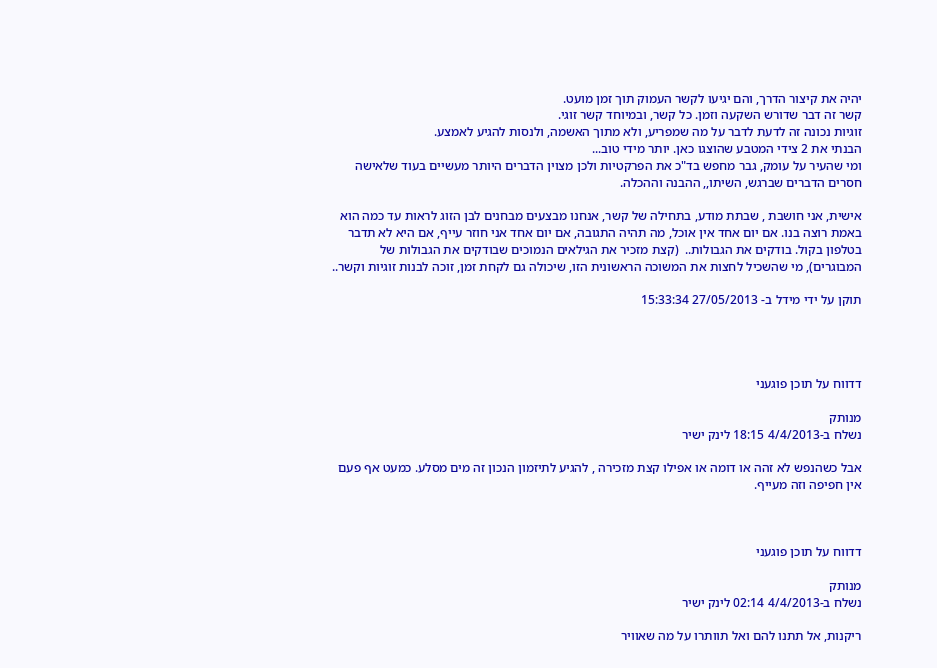יהיה את קיצור הדרך, והם יגיעו לקשר העמוק תוך זמן מועט.
קשר זה דבר שדורש השקעה וזמן. כל קשר, ובמיוחד קשר זוגי.
זוגיות נכונה זה לדעת לדבר על מה שמפריע, ולא מתוך האשמה, ולנסות להגיע לאמצע.
הבנתי את 2 צידי המטבע שהוצגו כאן. יותר מידי טוב...
ומי שהעיר על עומק, גבר מחפש בד"כ את הפרקטיות ולכן מצוין הדברים היותר מעשיים בעוד שלאישה חסרים הדברים שברגש, השיתו,, ההבנה וההכלה.

אישית, אני חושבת , שבתת מודע, בתחילה של קשר, אנחנו מבצעים מבחנים לבן הזוג לראות עד כמה הוא באמת רוצה בנו. אם יום אחד אין אוכל, מה תהיה התגובה, אם יום אחד אני חוזר עייף, אם היא לא תדבר בטלפון בקול. בודקים את הגבולות..  (קצת מזכיר את הגילאים הנמוכים שבודקים את הגבולות של המבוגרים), מי שהשכיל לחצות את המשוכה הראשונית הזו, שיכולה גם לקחת זמן, זוכה לבנות זוגיות וקשר..

תוקן על ידי מידל ב- 27/05/2013 15:33:34




דדווח על תוכן פוגעני

מנותק
נשלח ב-4/4/2013 18:15 לינק ישיר

אבל כשהנפש לא זהה או דומה או אפילו קצת מזכירה , להגיע לתיזמון הנכון זה מים מסלע. כמעט אף פעם אין חפיפה וזה מעייף.



דדווח על תוכן פוגעני

מנותק
נשלח ב-4/4/2013 02:14 לינק ישיר

ריקנות, אל תתנו להם ואל תוותרו על מה שאוויר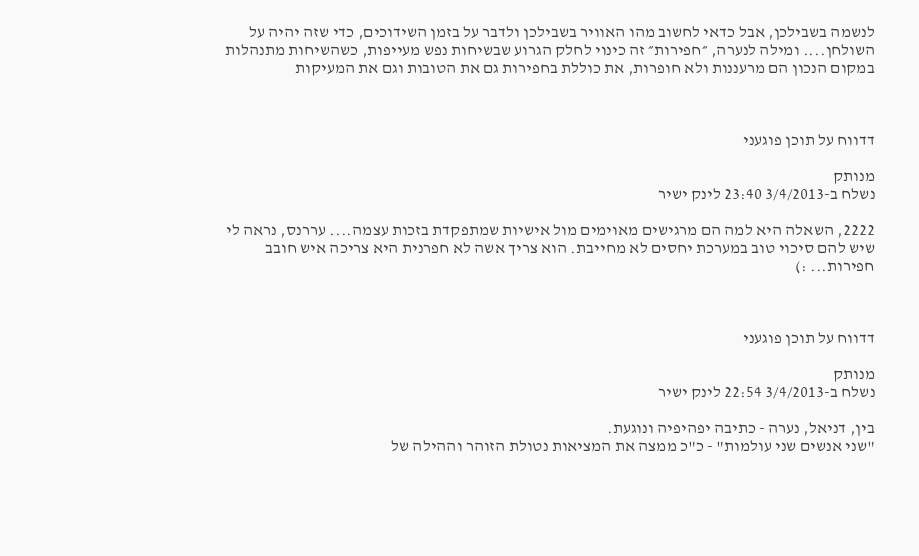לנשמה בשבילכן, אבל כדאי לחשוב מהו האוויר בשבילכן ולדבר על בזמן השידוכים, כדי שזה יהיה על השולחן.... ומילה לנערה, ״חפירות״ זה כינוי לחלק הגרוע שבשיחות נפש מעייפות, כשהשיחות מתנהלות במקום הנכון הם מרעננות ולא חופרות, את כוללת בחפירות גם את הטובות וגם את המעיקות



דדווח על תוכן פוגעני

מנותק
נשלח ב-3/4/2013 23:40 לינק ישיר

2222, השאלה היא למה הם מרגישים מאוימים מול אישיות שמתפקדת בזכות עצמה.... עררנס, נראה לי שיש להם סיכוי טוב במערכת יחסים לא מחייבת. הוא צריך אשה לא חפרנית היא צריכה איש חובב חפירות... :)



דדווח על תוכן פוגעני

מנותק
נשלח ב-3/4/2013 22:54 לינק ישיר

בין, דניאל, נערה - כתיבה יפהיפיה ונוגעת.
"שני אנשים שני עולמות" - כ"כ ממצה את המציאות נטולת הזוהר וההילה של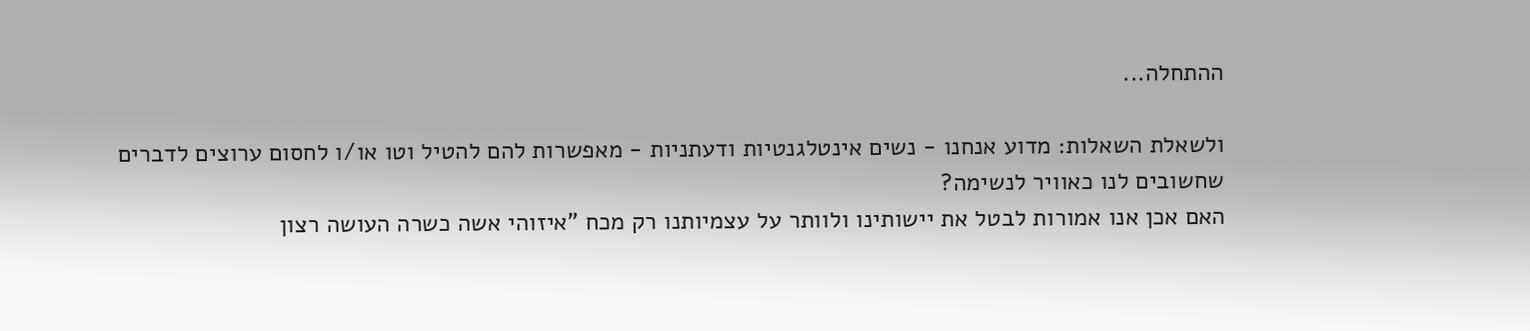ההתחלה...

ולשאלת השאלות: מדוע אנחנו - נשים אינטלגנטיות ודעתניות - מאפשרות להם להטיל וטו או/ו לחסום ערוצים לדברים שחשובים לנו כאוויר לנשימה?
האם אכן אנו אמורות לבטל את יישותינו ולוותר על עצמיותנו רק מכח "איזוהי אשה כשרה העושה רצון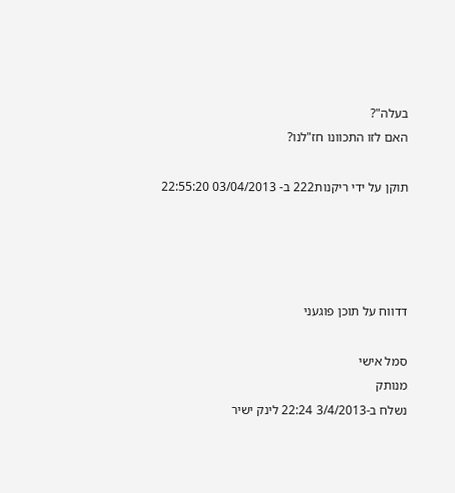בעלה"?
האם לזו התכוונו חז"לנו?

תוקן על ידי ריקנות222 ב- 03/04/2013 22:55:20




דדווח על תוכן פוגעני

סמל אישי
מנותק
נשלח ב-3/4/2013 22:24 לינק ישיר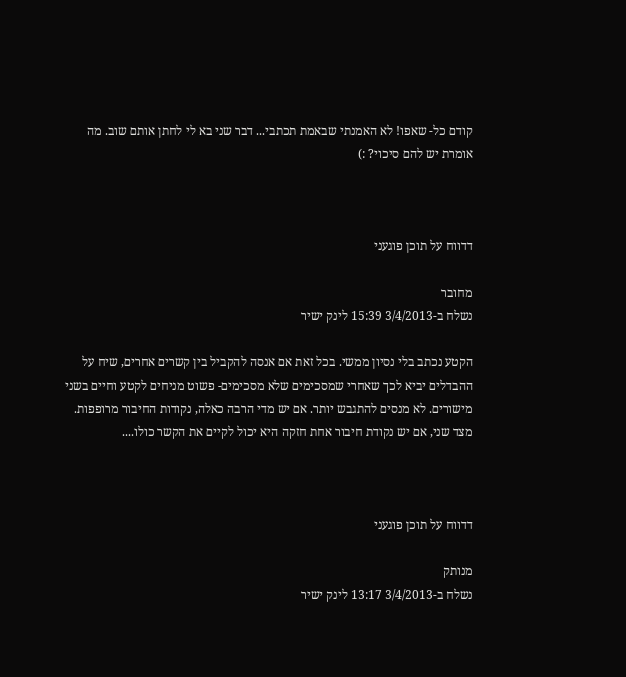קודם כל- שאפו! לא האמנתי שבאמת תכתבי... דבר שני בא לי לחתן אותם שוב. מה אומרת יש להם סיכוי? :)



דדווח על תוכן פוגעני

מחובר
נשלח ב-3/4/2013 15:39 לינק ישיר

הקטע נכתב בלי נסיון ממשי. בכל זאת אם אנסה להקביל בין קשרים אחרים, שיח על ההבדלים יביא לכך שאחרי שמסכימים שלא מסכימים- פשוט מניחים לקטע וחיים בשני מישורים. לא מנסים להתגבש יותר. אם יש מדי הרבה כאלה, נקודות החיבור מרופפות. מצד שני, אם יש נקודת חיבור אחת חזקה היא יכול לקיים את הקשר כולו....



דדווח על תוכן פוגעני

מנותק
נשלח ב-3/4/2013 13:17 לינק ישיר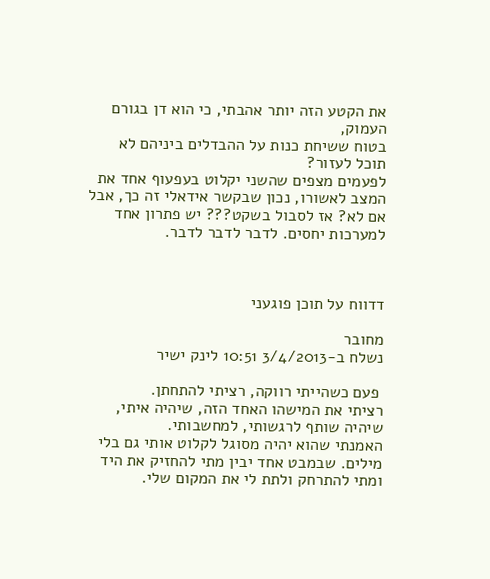את הקטע הזה יותר אהבתי, כי הוא דן בגורם העמוק,
בטוח ששיחת כנות על ההבדלים ביניהם לא תוכל לעזור?
לפעמים מצפים שהשני יקלוט בעפעוף אחד את המצב לאשורו, נכון שבקשר אידאלי זה כך, אבל אם לא? אז לסבול בשקט??? יש פתרון אחד למערכות יחסים. לדבר לדבר לדבר.



דדווח על תוכן פוגעני

מחובר
נשלח ב-3/4/2013 10:51 לינק ישיר

 פעם כשהייתי רווקה, רציתי להתחתן.
רציתי את המישהו האחד הזה, שיהיה איתי, שיהיה שותף לרגשותי, למחשבותי.
האמנתי שהוא יהיה מסוגל לקלוט אותי גם בלי מילים. שבמבט אחד יבין מתי להחזיק את היד ומתי להתרחק ולתת לי את המקום שלי.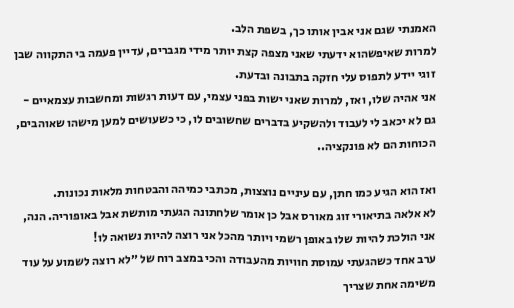האמנתי שגם אני אבין אותו כך, בשפת הלב.
למרות שאיפשהוא ידעתי שאני מצפה קצת יותר מידי מגברים, עדיין פעמה בי התקווה שבן זוגי יידע לתפוס עלי חזקה בתבונה ובדעת.
אני אהיה שלו, ואז, למרות שאני ישות בפני עצמי, עם דעות רגשות ומחשבות עצמאיים - גם לא יכאב לי לעבוד ולהשקיע בדברים שחשובים לו, כי כשעושים למען מישהו שאוהבים, הכוחות הם לא פונקציה..

ואז הוא הגיע כמו חתן, עם עיניים נוצצות, מכתבי כמיהה והבטחות מלאות נכונות.
לא אלאה בתיאורי זוג מאורס אבל כן אומר שלחתונה הגעתי מותשת אבל באופוריה. הנה, אני הולכת להיות שלו באופן רשמי ויותר מהכל אני רוצה להיות נשואה לו!
ערב אחד כשהגעתי עמוסת חוויות מהעבודה והכי במצב רוח של ״לא רוצה לשמוע על עוד משימה אחת שצריך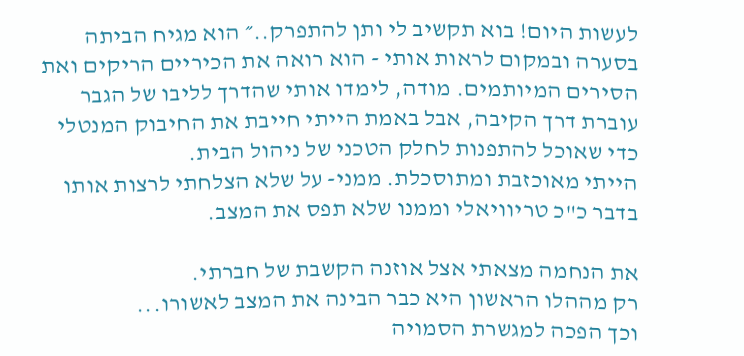לעשות היום! בוא תקשיב לי ותן להתפרק..״ הוא מגיח הביתה בסערה ובמקום לראות אותי - הוא רואה את הכיריים הריקים ואת הסירים המיותמים. מודה, לימדו אותי שהדרך לליבו של הגבר עוברת דרך הקיבה, אבל באמת הייתי חייבת את החיבוק המנטלי כדי שאוכל להתפנות לחלק הטכני של ניהול הבית.
הייתי מאוכזבת ומתוסכלת. ממני- על שלא הצלחתי לרצות אותו בדבר כ"כ טריוויאלי וממנו שלא תפס את המצב.

את הנחמה מצאתי אצל אוזנה הקשבת של חברתי.
רק מההלו הראשון היא כבר הבינה את המצב לאשורו...
וכך הפכה למגשרת הסמויה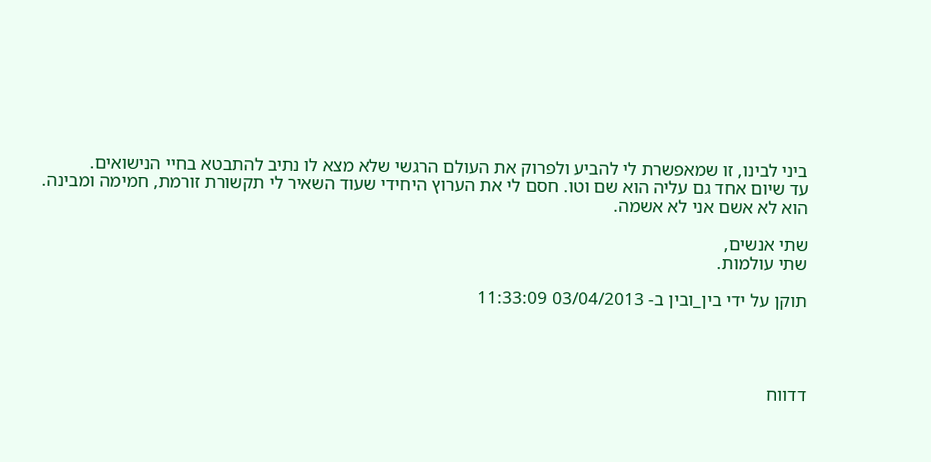ביני לבינו, זו שמאפשרת לי להביע ולפרוק את העולם הרגשי שלא מצא לו נתיב להתבטא בחיי הנישואים.
עד שיום אחד גם עליה הוא שם וטו. חסם לי את הערוץ היחידי שעוד השאיר לי תקשורת זורמת, חמימה ומבינה.
הוא לא אשם אני לא אשמה.

שתי אנשים,
שתי עולמות.

תוקן על ידי בין_ובין ב- 03/04/2013 11:33:09




דדווח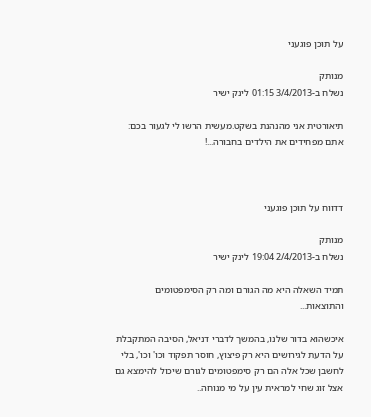על תוכן פוגעני

מנותק
נשלח ב-3/4/2013 01:15 לינק ישיר

תיאורטית אני מהנהנת בשקט.מעשית הרשו לי לגעור בכם: אתם מפחידים את הילדים בחבורה...!



דדווח על תוכן פוגעני

מנותק
נשלח ב-2/4/2013 19:04 לינק ישיר

תמיד השאלה היא מה הגורם ומה רק הסימפטומים והתוצאות...

איכשהוא בדור שלנו, בהמשך לדברי דניאל, הסיבה המתקבלת על הדעת לגירושים היא רק פיצוץ, חוסר תפקוד וכו' וכו', בלי לחשבן שכל אלה הם רק סימפטומים לגורם שיכול להימצא גם אצל זוג שחי למראית עין על מי מנוחה..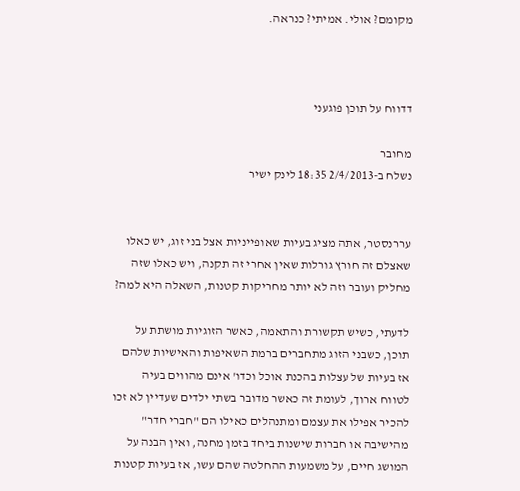מקומם? אולי. אמיתי? כנראה.



דדווח על תוכן פוגעני

מחובר
נשלח ב-2/4/2013 18:35 לינק ישיר


עררנסטר, אתה מציג בעיות שאופייניות אצל בני זוג, יש כאלו שאצלם זה חורץ גורלות שאין אחרי זה תקנה, ויש כאלו שזה מחליק ועובר וזה לא יותר מחריקות קטנות, השאלה היא למה?

לדעתי, כשיש תקשורת והתאמה, כאשר הזוגיות מושתת על תוכן, כשבני הזוג מתחברים ברמת השאיפות והאישיות שלהם אז בעיות של עצלות בהכנת אוכל וכדו' אינם מהווים בעיה לטווח ארוך, לעומת זה כאשר מדובר בשתי ילדים שעדיין לא זכו להכיר אפילו את עצמם ומתנהלים כאילו הם "חברי חדר" מהישיבה או חברות שישנות ביחד בזמן מחנה, ואין הבנה על המושג חיים, על משמעות ההחלטה שהם עשו, אז בעיות קטנות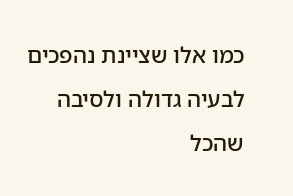כמו אלו שציינת נהפכים לבעיה גדולה ולסיבה שהכל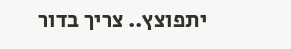יתפוצץ.. צריך בדור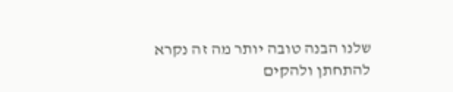שלנו הבנה טובה יותר מה זה נקרא להתחתן ולהקים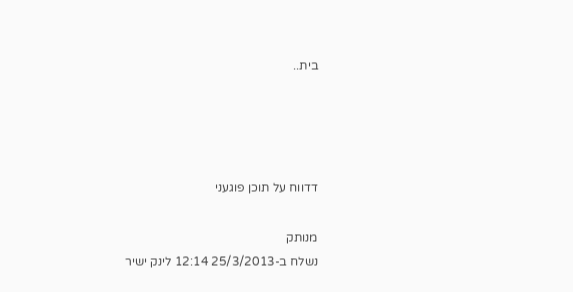בית..




דדווח על תוכן פוגעני

מנותק
נשלח ב-25/3/2013 12:14 לינק ישיר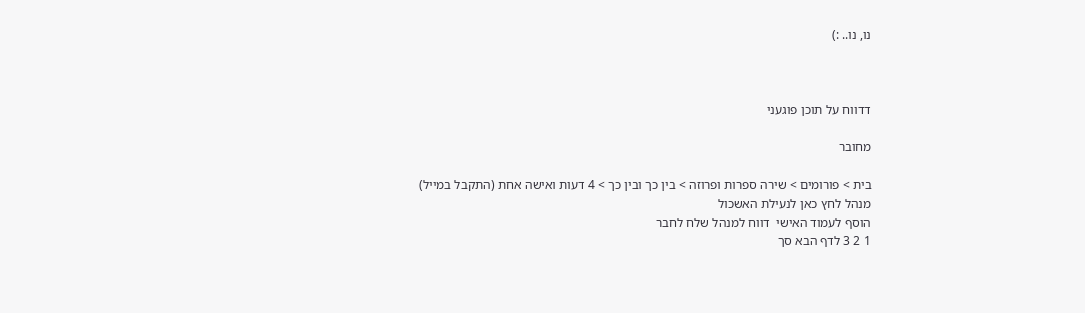נו, נו.. :)



דדווח על תוכן פוגעני

מחובר

בית > פורומים > שירה ספרות ופרוזה > בין כך ובין כך > 4 דעות ואישה אחת (התקבל במייל)
מנהל לחץ כאן לנעילת האשכול
הוסף לעמוד האישי  דווח למנהל שלח לחבר
1 2 3 לדף הבא סך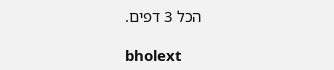הכל 3 דפים.

bholext